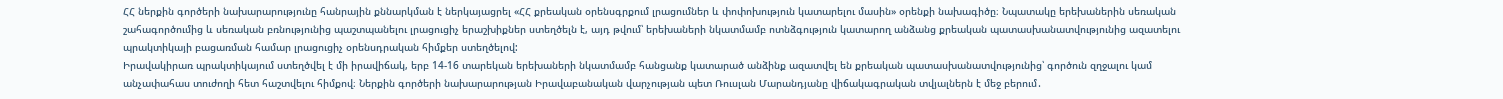ՀՀ ներքին գործերի նախարարությունը հանրային քննարկման է ներկայացրել «ՀՀ քրեական օրենսգրքում լրացումներ և փոփոխություն կատարելու մասին» օրենքի նախագիծը։ Նպատակը երեխաներին սեռական շահագործումից և սեռական բռնությունից պաշտպանելու լրացուցիչ երաշխիքներ ստեղծելն է, այդ թվում՝ երեխաների նկատմամբ ոտնձգություն կատարող անձանց քրեական պատասխանատվությունից ազատելու պրակտիկայի բացառման համար լրացուցիչ օրենսդրական հիմքեր ստեղծելով:
Իրավակիրառ պրակտիկայում ստեղծվել է մի իրավիճակ, երբ 14-16 տարեկան երեխաների նկատմամբ հանցանք կատարած անձինք ազատվել են քրեական պատասխանատվությունից՝ գործուն զղջալու կամ անչափահաս տուժողի հետ հաշտվելու հիմքով։ Ներքին գործերի նախարարության Իրավաբանական վարչության պետ Ռուսլան Մարանդյանը վիճակագրական տվյալներն է մեջ բերում․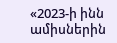«2023-ի ինն ամիսներին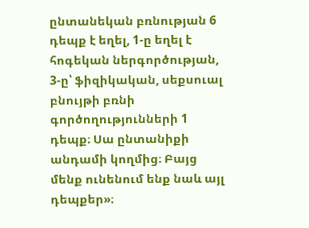ընտանեկան բռնության 6 դեպք է եղել, 1-ը եղել է հոգեկան ներգործության, 3-ը՝ ֆիզիկական, սեքսուալ բնույթի բռնի գործողությունների 1 դեպք։ Սա ընտանիքի անդամի կողմից։ Բայց մենք ունենում ենք նաև այլ դեպքեր»։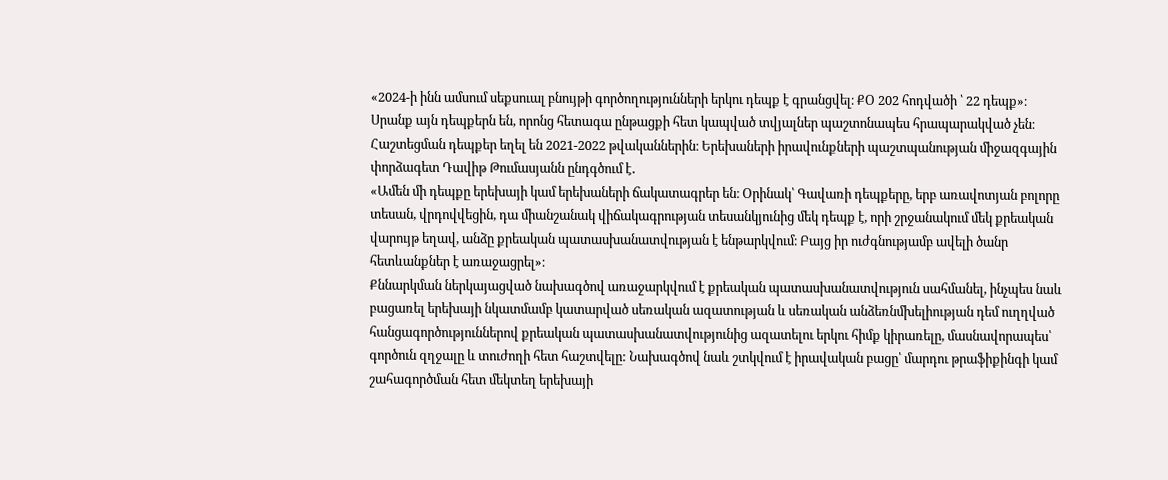«2024-ի ինն ամսում սեքսուալ բնույթի գործողությունների երկու դեպք է գրանցվել։ ՔՕ 202 հոդվածի ՝ 22 դեպք»։
Սրանք այն դեպքերն են, որոնց հետագա ընթացքի հետ կապված տվյալներ պաշտոնապես հրապարակված չեն։ Հաշտեցման դեպքեր եղել են 2021-2022 թվականներին։ Երեխաների իրավունքների պաշտպանության միջազգային փորձագետ Դավիթ Թումասյանն ընդգծում է․
«Ամեն մի դեպքը երեխայի կամ երեխաների ճակատագրեր են։ Օրինակ՝ Գավառի դեպքերը, երբ առավոտյան բոլորը տեսան, վրդովվեցին, դա միանշանակ վիճակագրության տեսանկյունից մեկ դեպք է, որի շրջանակում մեկ քրեական վարույթ եղավ, անձը քրեական պատասխանատվության է ենթարկվում։ Բայց իր ուժգնությամբ ավելի ծանր հետևանքներ է առաջացրել»։
Քննարկման ներկայացված նախագծով առաջարկվում է քրեական պատասխանատվություն սահմանել, ինչպես նաև բացառել երեխայի նկատմամբ կատարված սեռական ազատության և սեռական անձեռնմխելիության դեմ ուղղված հանցագործություններով քրեական պատասխանատվությունից ազատելու երկու հիմք կիրառելը, մասնավորապես՝ գործուն զղջալը և տուժողի հետ հաշտվելը: Նախագծով նաև շտկվում է իրավական բացը՝ մարդու թրաֆիքինգի կամ շահագործման հետ մեկտեղ երեխայի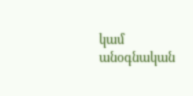կամ անօգնական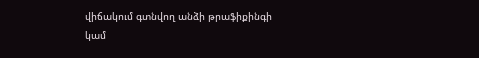վիճակում գտնվող անձի թրաֆիքինգի կամ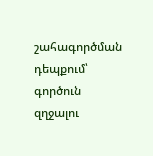շահագործման դեպքում՝ գործուն զղջալու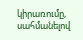կիրառումը, սահմանելով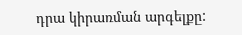դրա կիրառման արգելքը: